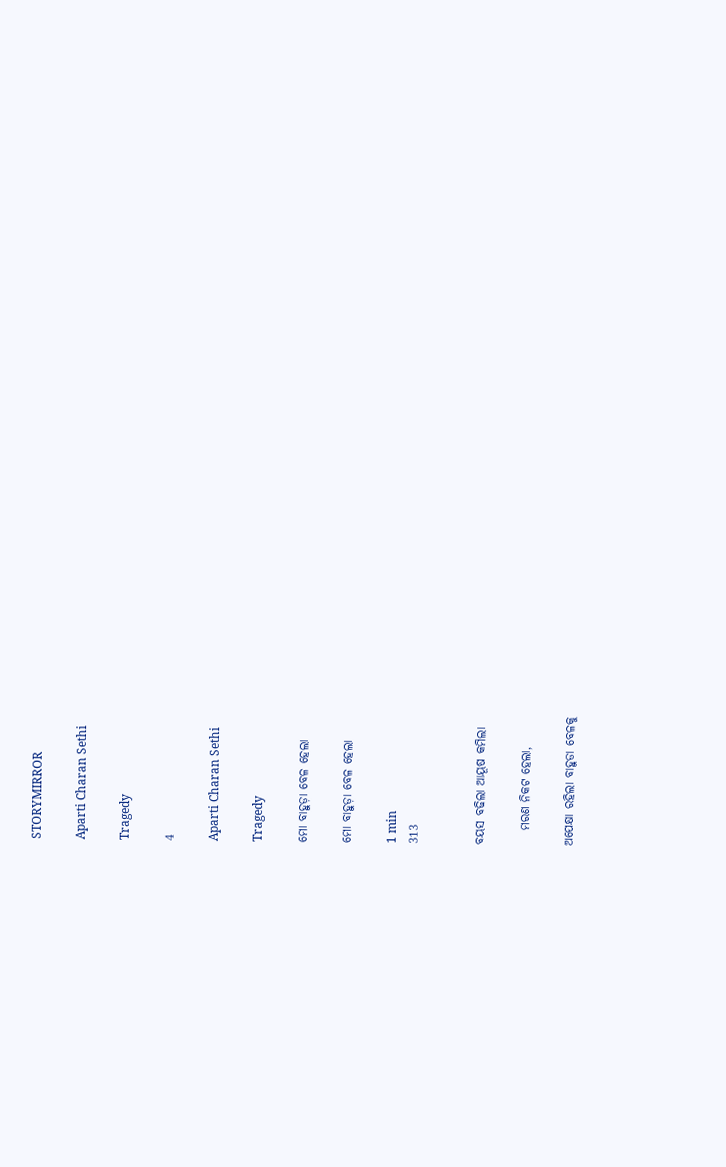STORYMIRROR

Aparti Charan Sethi

Tragedy

4

Aparti Charan Sethi

Tragedy

ମୋ ବାହୁଡ଼ା ବେଳ ହେଲା

ମୋ ବାହୁଡ଼ା ବେଳ ହେଲା

1 min
313


ବୟସ ବଢିଲା ଆୟୂଷ କମିଲା

   ମରଣ ନିକଟ ହେଲା,

ଅପେକ୍ଷା ରହିଲା ବାହୁଡା ବେଳକୁ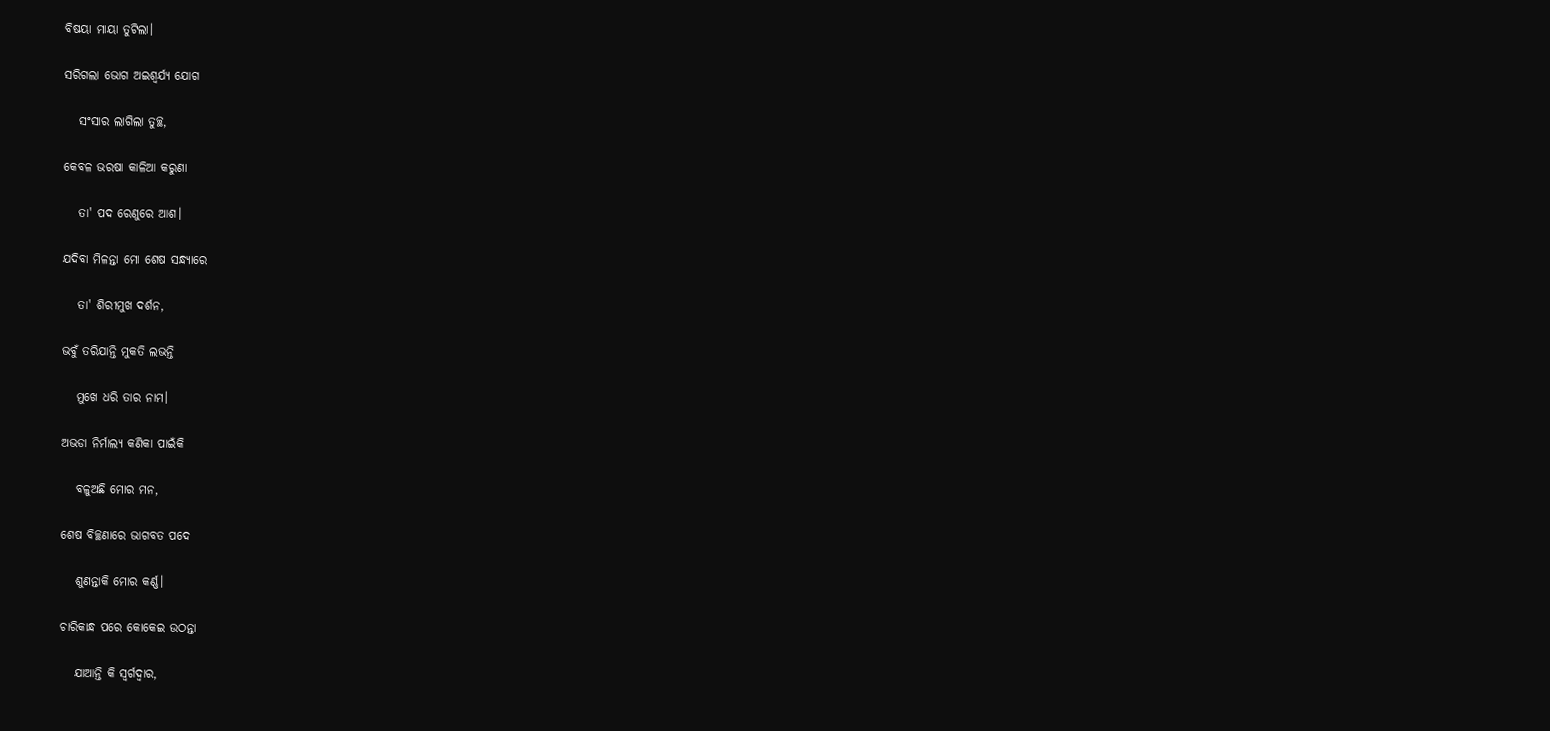ବିଷୟା ମାୟା ତୁଟିଲା।

ସରିଗଲା ଭୋଗ ଅଇଶ୍ଵର୍ଯ୍ଯ ଯୋଗ

   ସଂସାର ଲାଗିଲା ତୁଚ୍ଛ,

କେବଳ ଭରଷା କାଳିଆ କରୁଣା

   ତା' ପଦ ରେଣୁରେ ଆଶ।

ଯଦିବା ମିଳନ୍ତା ମୋ ଶେଷ ସନ୍ଧ୍ୟାରେ

   ତା' ଶିରୀମୁଖ‌ ଦର୍ଶନ,

ଭବୁଁ‌ ତରିଯାନ୍ତି‌ ମୁକତି‌ ଲଭନ୍ତି

   ମୁଖେ ଧରି ତାର ନାମ।

ଅଭଡା ନିର୍ମାଲ୍ଯ କଣିକା ପାଇଁକି‌

   ବଳୁଅଛି ମୋର ମନ,

ଶେଷ ବିଚ୍ଛଣାରେ ଭାଗବତ ପଦେ

   ଶୁଣନ୍ତାକି‌ ମୋର କର୍ଣ୍ଣ।

ଚାରିକାନ୍ଧ‌ ପରେ କୋକେଇ ଉଠନ୍ତା‌

   ଯାଆନ୍ତି କି ସ୍ଵର୍ଗଦ୍ଵାର,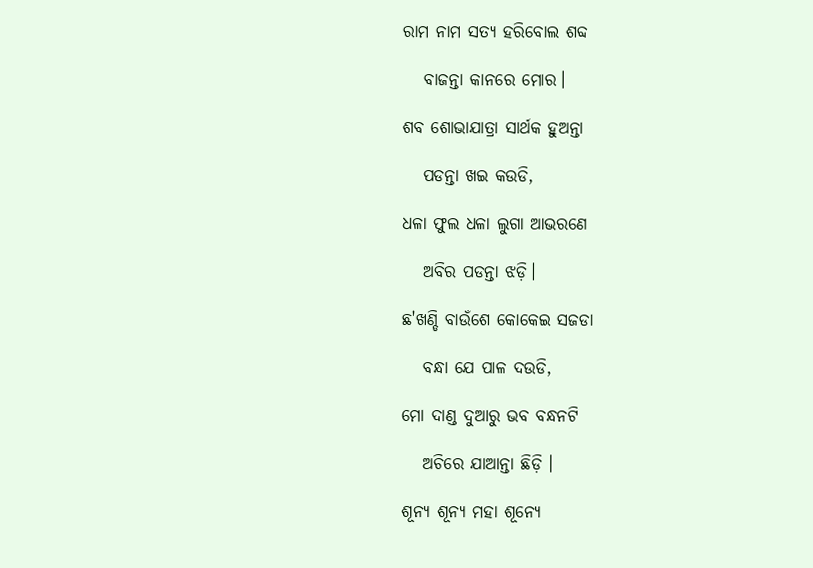ରାମ ନାମ ସତ୍ୟ ହରିବୋଲ ଶବ୍ଦ

   ବାଜନ୍ତା କାନରେ ମୋର।

ଶବ ଶୋଭାଯାତ୍ରା ସାର୍ଥକ ହୁଅନ୍ତା

   ପଡନ୍ତା‌ ଖ‌ଇ କ‌ଉଡି‌,

ଧଳା ଫୁଲ ଧଳା ଲୁଗା ଆଭରଣେ‌

   ଅବିର‌ ପଡନ୍ତା ଝଡ଼ି।

ଛ'ଖଣ୍ଡି ବାଉଁଶେ କୋକେଇ ସଜଡା

   ବନ୍ଧା ଯେ ପାଳ ଦ‌ଉଡି,

ମୋ ଦାଣ୍ଡ ଦୁଆରୁ ଭବ ବନ୍ଧନଟି

   ଅଚିରେ ଯାଆନ୍ତା ଛିଡ଼ି ‌।

ଶୂନ୍ୟ ଶୂନ୍ୟ ମହା ଶୂନ୍ୟେ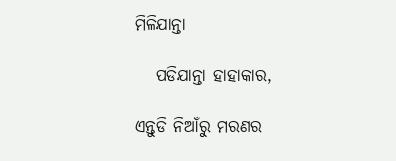ମିଳିଯାନ୍ତା

   ପଡିଯାନ୍ତା ହାହାକାର,

ଏନ୍ତୁଡି ନିଆଁରୁ ମରଣର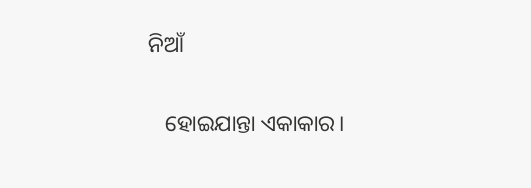ନିଆଁ

   ହୋଇଯାନ୍ତା ଏକାକାର।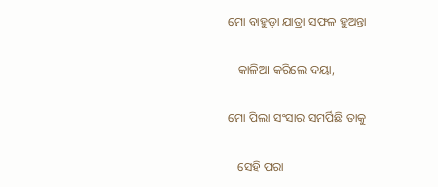ମୋ ବାହୁଡ଼ା ଯାତ୍ରା ସଫଳ ହୁଅନ୍ତା

   କାଳିଆ କରିଲେ ଦୟା,

ମୋ ପିଲା ସଂସାର ସମର୍ପିଛି‌ ତାକୁ

   ସେହି ପରା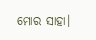ମୋର ସାହା‌।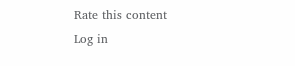Rate this content
Log in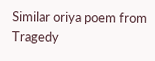Similar oriya poem from Tragedy